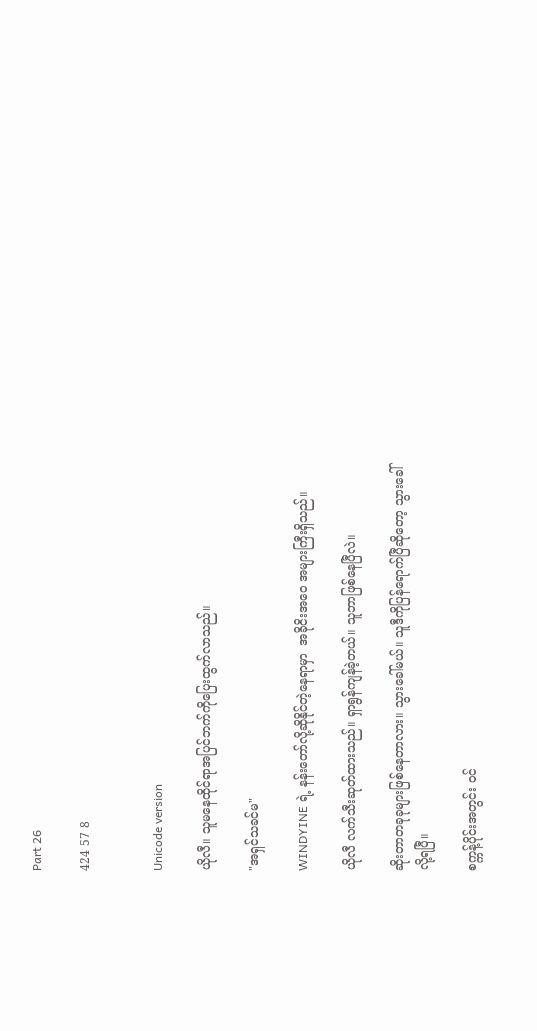Part 26

424 57 8


Unicode version

ယိုလီ။ သူမနေထိုင်ရာအပြင်ဘက်ကိုပြေးထွက်လာသည်။

"အရှင်သခင်မ"

WINDYINE ရဲ့ နန်းတော်လို့ဆိုနိုင်တဲ့နေရာမှာ  အခိုငိးအဝေ အများကြီးရှိသည်။

ယိုလီ လက်သီးဆုတ်ထားသည်။ ရှာရွန်ကျန်ခဲ့တယ်။ သူဘာဖြစ်နေပြီလဲ။

ဆိုးတာတခုခုများဖြစ်နေတာလား။ သွားခေါ်မယ်။ သူဒီကိုပြန်ရောက်ပြီဆိုတော့ သွားခေါ်လို့ရပြီ။

စက္ကန့်ပိုင်းအတွင်း ဝင်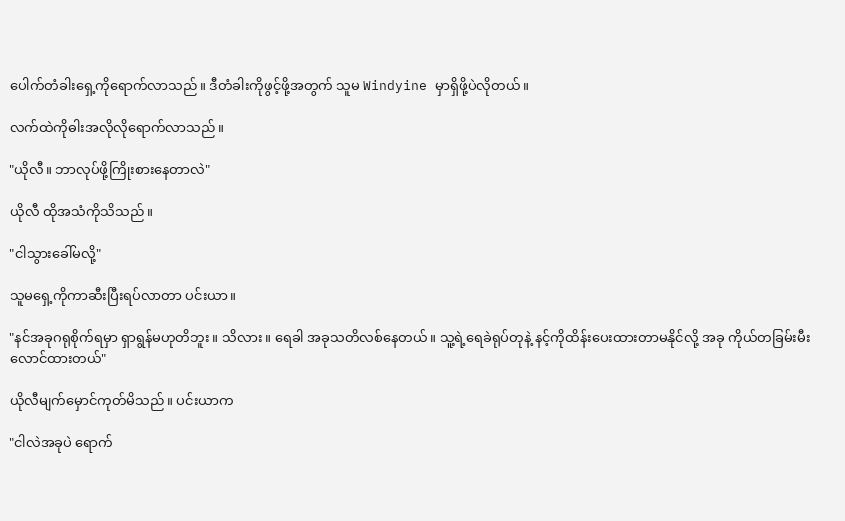ပေါက်တံခါးရှေ့ကိုရောက်လာသည်။ ဒီတံခါးကိုဖွင့်ဖို့အတွက် သူမ Windyine မှာရှိဖို့ပဲလိုတယ်။

လက်ထဲကိုဓါးအလိုလိုရောက်လာသည်။

"ယိုလီ။ ဘာလုပ်ဖို့ကြိုးစားနေတာလဲ"

ယိုလီ ထိုအသံကိုသိသည်။

"ငါသွားခေါ်မလို့"

သူမရှေ့ကိုကာဆီးပြီးရပ်လာတာ ပင်းယာ။

"နင်အခုဂရုစိုက်ရမှာ ရှာရွန်မဟုတိဘူး။ သိလား။ ရေခါ အခုသတိလစ်နေတယ်။ သူ့ရဲ့ရေခဲရုပ်တုနဲ့ နင့်ကိုထိန်းပေးထားတာမနိုင်လို့ အခု ကိုယ်တခြမ်းမီးလောင်ထားတယ်"

ယိုလီမျက်မှောင်ကုတ်မိသည်။ ပင်းယာက

"ငါလဲအခုပဲ ရောက်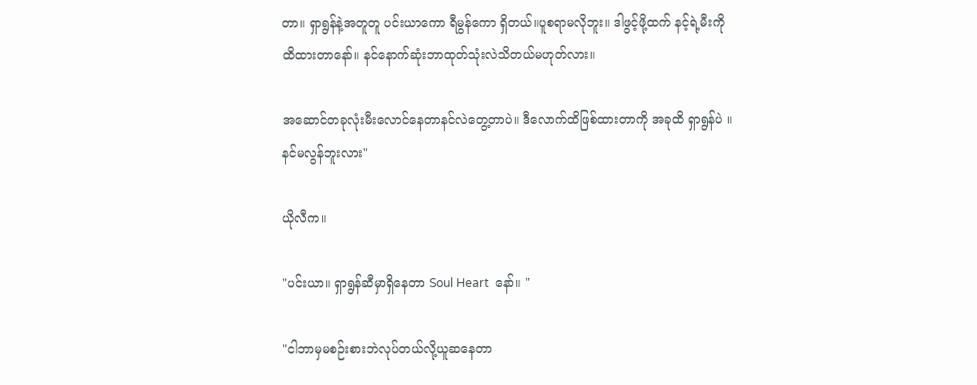တာ။ ရှာရွန်နဲ့အတူတူ ပင်းယာကော ရီမွန်ကော ရှိတယ်။ပူစရာမလိုဘူး။ ဒါဖွင့်ဖို့ထက် နင့်ရဲ့မီးကိုထိထားတာနော်။ နင်နောက်ဆုံးဘာထုတ်သုံးလဲသိတယ်မဟုတ်လား။

အဆောင်တခုလုံးမီးလောင်နေတာနင်လဲတွေ့တာပဲ။ ဒီလောက်ထိဖြစ်ထားတာကို အခုထိ ရှာရွန်ပဲ ။နင်မလွန်ဘူးလား"

ယိုလီက။

"ပင်းယာ။ ရှာရွန်ဆီမှာရှိနေတာ Soul Heart  နော်။ "

"ငါဘာမှမစဉ်းစားဘဲလုပ်တယ်လို့ယူဆနေတာ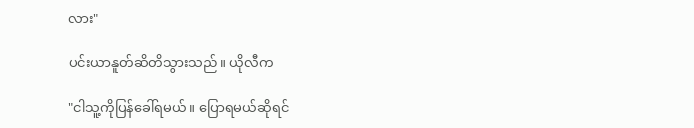လား"

ပင်းယာနူတ်ဆိတိသွားသည်။ ယိုလီက

"ငါသူ့ကိုပြန်ခေါ်ရမယ်။ ပြောရမယ်ဆိုရင်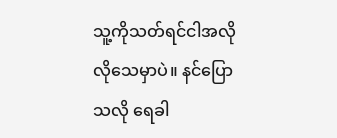သူ့ကိုသတ်ရင်ငါအလိုလိုသေမှာပဲ။ နင်ပြောသလို ရေခါ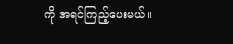ကို အရင်ကြည့်ပေးမယ်။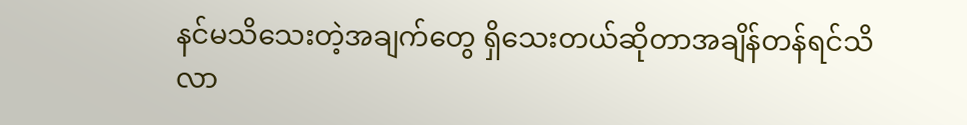နင်မသိသေးတဲ့အချက်တွေ ရှိသေးတယ်ဆိုတာအချိန်တန်ရင်သိလာ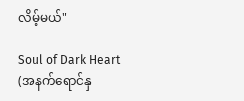လိမ့်မယ်"

Soul of Dark Heart (အနက်ရောင်နှ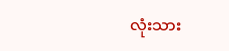လုံးသား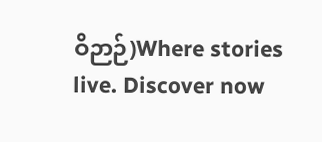ဝိဉာဉ်)Where stories live. Discover now